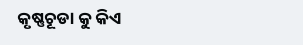କୃଷ୍ଣଚୂଡା କୁ କିଏ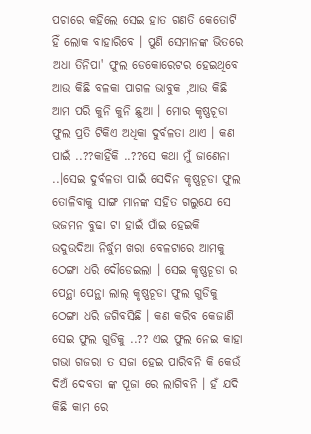ପଚାରେ କହିଲେ ସେଇ ହାତ ଗଣତି କେତୋଟି ହିଁ ଲୋକ ବାହାରିବେ । ପୁଣି ସେମାନଙ୍କ ଭିତରେ ଅଧା ତିନିପା' ଫୁଲ ଡେକୋରେଟର ହେଇଥିବେ ଆଉ କିଛି ବଳକା ପାଗଳ ଭାବୁକ ,ଆଉ କିଛି ଆମ ପରି କୁନି କୁନି ଛୁଆ । ମୋର କୃଷ୍ଣଚୂଡା ଫୁଲ ପ୍ରତି ଟିକିଏ ଅଧିକା ଦୁର୍ବଳତା ଥାଏ । କଣ ପାଇଁ ..??କାହିଁକି ..??ସେ କଥା ମୁଁ ଜାଣେନା ..।ସେଇ ଦୁର୍ବଳତା ପାଇଁ ସେଦିନ କୃଷ୍ଣଚୂଡା ଫୁଲ ତୋଳିବାକୁ ସାଙ୍ଗ ମାନଙ୍କ ସହିତ ଗଲୁଯେ ସେ ଭଜମନ ବୁଢା ଟା ହାଇଁ ପାଁଇ ହେଇକି ଉଦୁଉଦିଆ ନିର୍ଦ୍ଧୁମ ଖରା ବେଳଟାରେ ଆମକୁ ଠେଙ୍ଗା ଧରି ଦୌଡେଇଲା । ସେଇ କୃଷ୍ଣଚୂଡା ର ପେନ୍ଥା ପେନ୍ଥା ଲାଲ୍ କୃଷ୍ଣଚୂଡା ଫୁଲ ଗୁଡିକୁ ଠେଙ୍ଗା ଧରି ଜଗିବସିଛି । କଣ କରିବ କେଜାଣି ସେଇ ଫୁଲ ଗୁଡିକୁ ..?? ଏଇ ଫୁଲ ନେଇ କାହା ଗଭା ଗଜରା ତ ସଜା ହେଇ ପାରିବନି କି କେଉଁ ଦିଅଁ ଦେବତା ଙ୍କ ପୂଜା ରେ ଲାଗିବନି । ହଁ ଯଦି କିଛି କାମ ରେ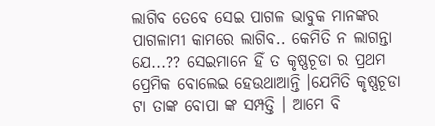ଲାଗିବ ତେବେ ସେଇ ପାଗଳ ଭାବୁକ ମାନଙ୍କର ପାଗଳାମୀ କାମରେ ଲାଗିବ.. କେମିତି ନ ଲାଗନ୍ତା ଯେ...?? ସେଇମାନେ ହିଁ ତ କୃଷ୍ଣଚୂଡା ର ପ୍ରଥମ ପ୍ରେମିକ ବୋଲେଇ ହେଉଥାଆନ୍ତି ।ଯେମିତି କୃଷ୍ଣଚୂଡା ଟା ତାଙ୍କ ବୋପା ଙ୍କ ସମ୍ପତ୍ତି । ଆମେ ବି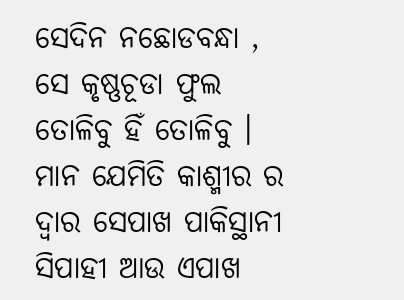ସେଦିନ ନଛୋଡବନ୍ଧା , ସେ କୃଷ୍ଣଚୂଡା ଫୁଲ ତୋଳିବୁ ହିଁ ତୋଳିବୁ । ମାନ ଯେମିତି କାଶ୍ମୀର ର ଦ୍ୱାର ସେପାଖ ପାକିସ୍ଥାନୀ ସିପାହୀ ଆଉ ଏପାଖ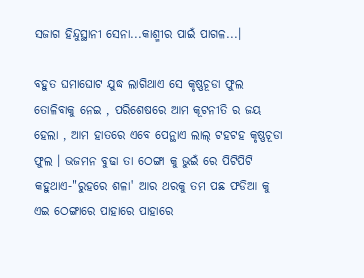ସଜାଗ ହିନ୍ଦୁସ୍ଥାନୀ ସେନା...କାଶ୍ମୀର ପାଇଁ ପାଗଳ...।

ବହୁତ ଘମାଘୋଟ ଯୁଦ୍ଧ ଲାଗିଥାଏ ସେ କୃଷ୍ଣଚୂଡା ଫୁଲ ତୋଳିବାକୁ ନେଇ , ପରିଶେଷରେ ଆମ କୂଟନୀତି ର ଜୟ ହେଲା , ଆମ ହାତରେ ଏବେ ପେନ୍ଥାଏ ଲାଲ୍ ଟହଟହ କୃଷ୍ଣଚୂଡା ଫୁଲ । ଭଜମନ ବୁଢା ତା ଠେଙ୍ଗା କୁ ଭୁଇଁ ରେ ପିଟିପିଟି କହୁଥାଏ-"ରୁହରେ ଶଳା' ଆର ଥରକୁ ତମ ପଛ ଫଡିଆ କୁ ଏଇ ଠେଙ୍ଗାରେ ପାହାରେ ପାହାରେ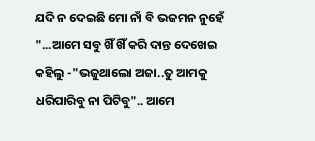ଯଦି ନ ଦେଇଛି ମୋ ନାଁ ବି ଭଜମନ ନୁହେଁ "...ଆମେ ସବୁ ଖିଁ ଖିଁ କରି ଦାନ୍ତ ଦେଖେଇ କହିଲୁ -"ଭଜୁଥାଲୋ ଅଜା..ତୁ ଆମକୁ ଧରିପାରିବୁ ନା ପିଟିବୁ".. ଆମେ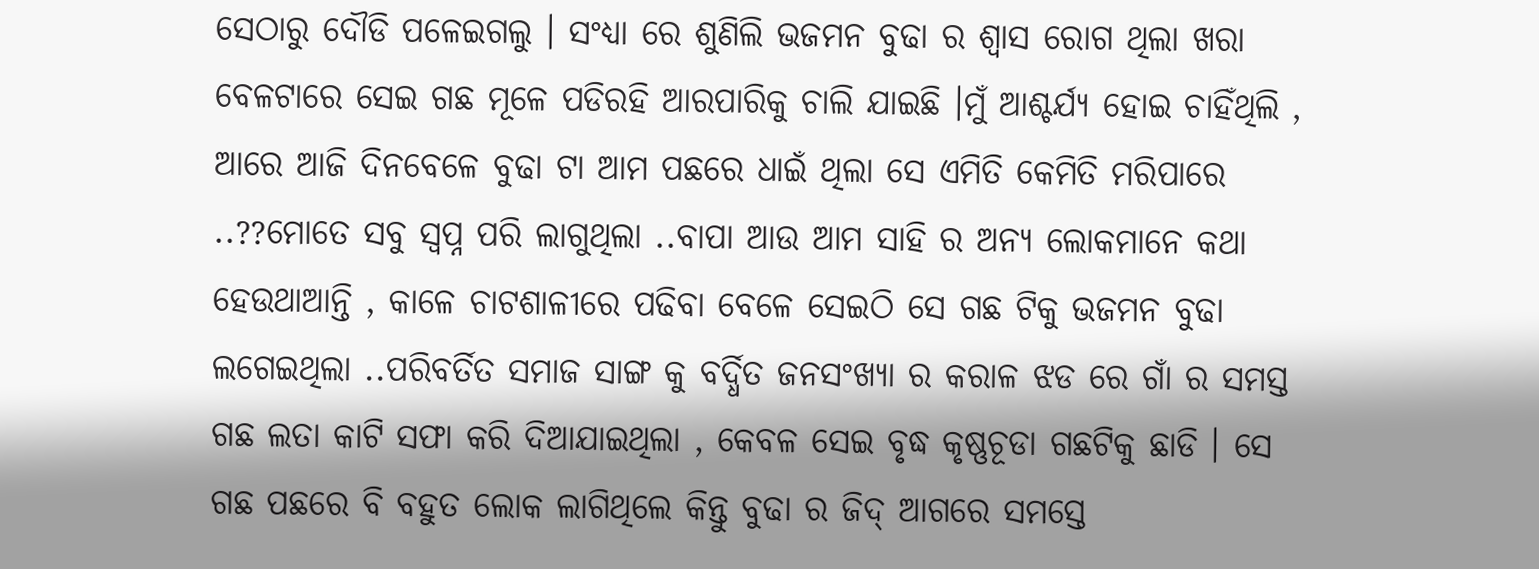ସେଠାରୁ ଦୌଡି ପଳେଇଗଲୁ । ସଂଧ୍ୟା ରେ ଶୁଣିଲି ଭଜମନ ବୁଢା ର ଶ୍ୱାସ ରୋଗ ଥିଲା ଖରା ବେଳଟାରେ ସେଇ ଗଛ ମୂଳେ ପଡିରହି ଆରପାରିକୁ ଚାଲି ଯାଇଛି ।ମୁଁ ଆଶ୍ଚର୍ଯ୍ୟ ହୋଇ ଚାହିଁଥିଲି , ଆରେ ଆଜି ଦିନବେଳେ ବୁଢା ଟା ଆମ ପଛରେ ଧାଇଁ ଥିଲା ସେ ଏମିତି କେମିତି ମରିପାରେ ..??ମୋତେ ସବୁ ସ୍ୱପ୍ନ ପରି ଲାଗୁଥିଲା ..ବାପା ଆଉ ଆମ ସାହି ର ଅନ୍ୟ ଲୋକମାନେ କଥା ହେଉଥାଆନ୍ତି , କାଳେ ଚାଟଶାଳୀରେ ପଢିବା ବେଳେ ସେଇଠି ସେ ଗଛ ଟିକୁ ଭଜମନ ବୁଢା ଲଗେଇଥିଲା ..ପରିବର୍ତିତ ସମାଜ ସାଙ୍ଗ କୁ ବର୍ଦ୍ଧିତ ଜନସଂଖ୍ୟା ର କରାଳ ଝଡ ରେ ଗାଁ ର ସମସ୍ତ ଗଛ ଲତା କାଟି ସଫା କରି ଦିଆଯାଇଥିଲା , କେବଳ ସେଇ ବୃଦ୍ଧ କୃଷ୍ଣଚୂଡା ଗଛଟିକୁ ଛାଡି । ସେ ଗଛ ପଛରେ ବି ବହୁତ ଲୋକ ଲାଗିଥିଲେ କିନ୍ତୁ ବୁଢା ର ଜିଦ୍ ଆଗରେ ସମସ୍ତେ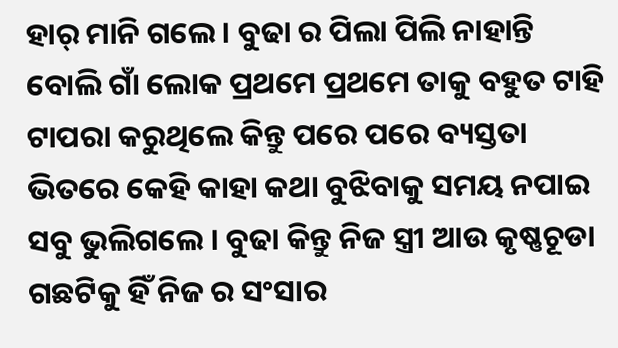ହାର୍ ମାନି ଗଲେ । ବୁଢା ର ପିଲା ପିଲି ନାହାନ୍ତି ବୋଲି ଗାଁ ଲୋକ ପ୍ରଥମେ ପ୍ରଥମେ ତାକୁ ବହୁତ ଟାହି ଟାପରା କରୁଥିଲେ କିନ୍ତୁ ପରେ ପରେ ବ୍ୟସ୍ତତା ଭିତରେ କେହି କାହା କଥା ବୁଝିବାକୁ ସମୟ ନପାଇ ସବୁ ଭୁଲିଗଲେ । ବୁଢା କିନ୍ତୁ ନିଜ ସ୍ତ୍ରୀ ଆଉ କୃଷ୍ଣଚୂଡା ଗଛଟିକୁ ହିଁ ନିଜ ର ସଂସାର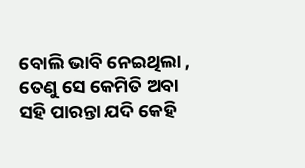ବୋଲି ଭାବି ନେଇଥିଲା , ତେଣୁ ସେ କେମିତି ଅବା ସହି ପାରନ୍ତା ଯଦି କେହି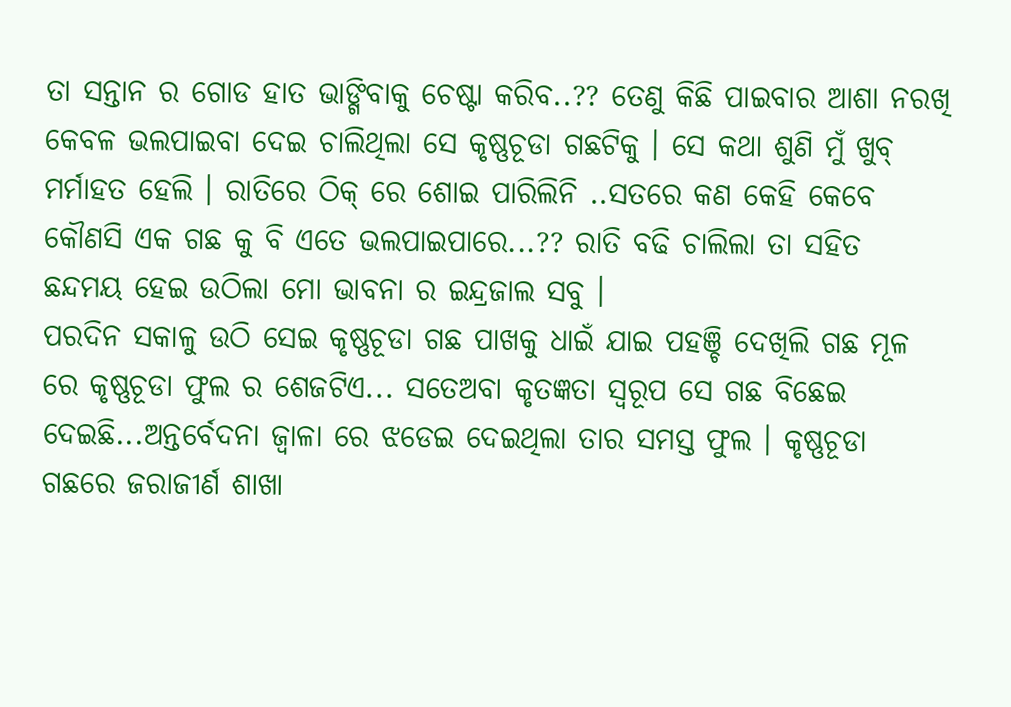ତା ସନ୍ତାନ ର ଗୋଡ ହାତ ଭାଙ୍ଗିବାକୁ ଚେଷ୍ଟା କରିବ..?? ତେଣୁ କିଛି ପାଇବାର ଆଶା ନରଖି କେବଳ ଭଲପାଇବା ଦେଇ ଚାଲିଥିଲା ସେ କୃଷ୍ଣଚୂଡା ଗଛଟିକୁ । ସେ କଥା ଶୁଣି ମୁଁ ଖୁବ୍ ମର୍ମାହତ ହେଲି । ରାତିରେ ଠିକ୍ ରେ ଶୋଇ ପାରିଲିନି ..ସତରେ କଣ କେହି କେବେ କୌଣସି ଏକ ଗଛ କୁ ବି ଏତେ ଭଲପାଇପାରେ...?? ରାତି ବଢି ଚାଲିଲା ତା ସହିତ ଛନ୍ଦମୟ ହେଇ ଉଠିଲା ମୋ ଭାବନା ର ଇନ୍ଦ୍ରଜାଲ ସବୁ ।
ପରଦିନ ସକାଳୁ ଉଠି ସେଇ କୃଷ୍ଣଚୂଡା ଗଛ ପାଖକୁ ଧାଇଁ ଯାଇ ପହଞ୍ଚି ଦେଖିଲି ଗଛ ମୂଳ ରେ କୃଷ୍ଣଚୂଡା ଫୁଲ ର ଶେଜଟିଏ... ସତେଅବା କୃତଜ୍ଞତା ସ୍ୱରୂପ ସେ ଗଛ ବିଛେଇ ଦେଇଛି...ଅନ୍ତର୍ବେଦନା ଜ୍ୱାଳା ରେ ଝଡେଇ ଦେଇଥିଲା ତାର ସମସ୍ତ ଫୁଲ । କୃଷ୍ଣଚୂଡା ଗଛରେ ଜରାଜୀର୍ଣ ଶାଖା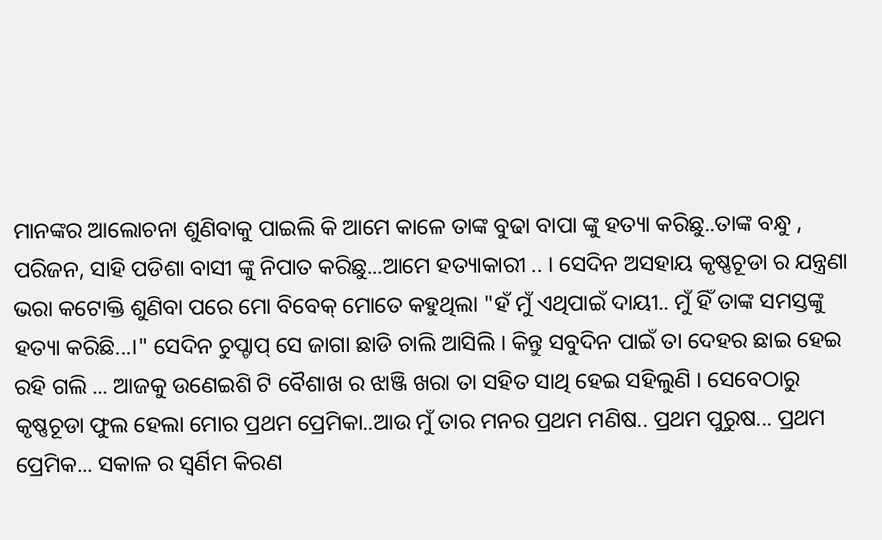ମାନଙ୍କର ଆଲୋଚନା ଶୁଣିବାକୁ ପାଇଲି କି ଆମେ କାଳେ ତାଙ୍କ ବୁଢା ବାପା ଙ୍କୁ ହତ୍ୟା କରିଛୁ..ତାଙ୍କ ବନ୍ଧୁ , ପରିଜନ, ସାହି ପଡିଶା ବାସୀ ଙ୍କୁ ନିପାତ କରିଛୁ...ଆମେ ହତ୍ୟାକାରୀ .. । ସେଦିନ ଅସହାୟ କୃଷ୍ଣଚୂଡା ର ଯନ୍ତ୍ରଣା ଭରା କଟୋକ୍ତି ଶୁଣିବା ପରେ ମୋ ବିବେକ୍ ମୋତେ କହୁଥିଲା "ହଁ ମୁଁ ଏଥିପାଇଁ ଦାୟୀ.. ମୁଁ ହିଁ ତାଙ୍କ ସମସ୍ତଙ୍କୁ ହତ୍ୟା କରିଛି...।" ସେଦିନ ଚୁପ୍ଚାପ୍ ସେ ଜାଗା ଛାଡି ଚାଲି ଆସିଲି । କିନ୍ତୁ ସବୁଦିନ ପାଇଁ ତା ଦେହର ଛାଇ ହେଇ ରହି ଗଲି ... ଆଜକୁ ଉଣେଇଶି ଟି ବୈଶାଖ ର ଝାଞ୍ଜି ଖରା ତା ସହିତ ସାଥି ହେଇ ସହିଲୁଣି । ସେବେଠାରୁ କୃଷ୍ଣଚୂଡା ଫୁଲ ହେଲା ମୋର ପ୍ରଥମ ପ୍ରେମିକା..ଆଉ ମୁଁ ତାର ମନର ପ୍ରଥମ ମଣିଷ.. ପ୍ରଥମ ପୁରୁଷ... ପ୍ରଥମ ପ୍ରେମିକ... ସକାଳ ର ସ୍ୱର୍ଣିମ କିରଣ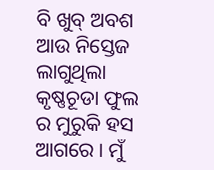ବି ଖୁବ୍ ଅବଶ ଆଉ ନିସ୍ତେଜ ଲାଗୁଥିଲା କୃଷ୍ଣଚୂଡା ଫୁଲ ର ମୁରୁକି ହସ ଆଗରେ । ମୁଁ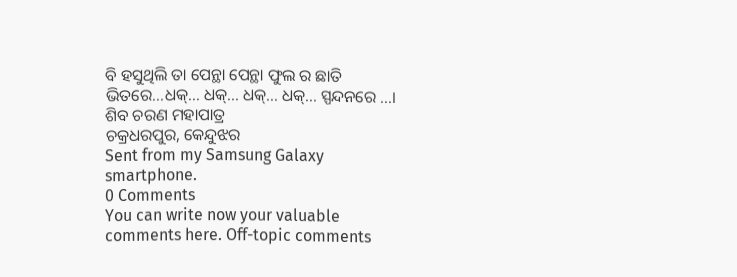ବି ହସୁଥିଲି ତା ପେନ୍ଥା ପେନ୍ଥା ଫୁଲ ର ଛାତି ଭିତରେ...ଧକ୍... ଧକ୍... ଧକ୍... ଧକ୍... ସ୍ପନ୍ଦନରେ ...।
ଶିବ ଚରଣ ମହାପାତ୍ର
ଚକ୍ରଧରପୁର, କେନ୍ଦୁଝର
Sent from my Samsung Galaxy smartphone.
0 Comments
You can write now your valuable comments here. Off-topic comments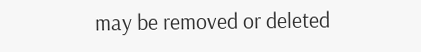may be removed or deleted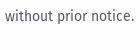without prior notice.